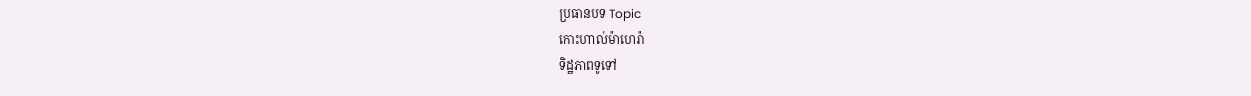ប្រធានបទ Topic
កោះហាល់ម៉ាហេរ៉ា
ទិដ្ឋភាពទូទៅ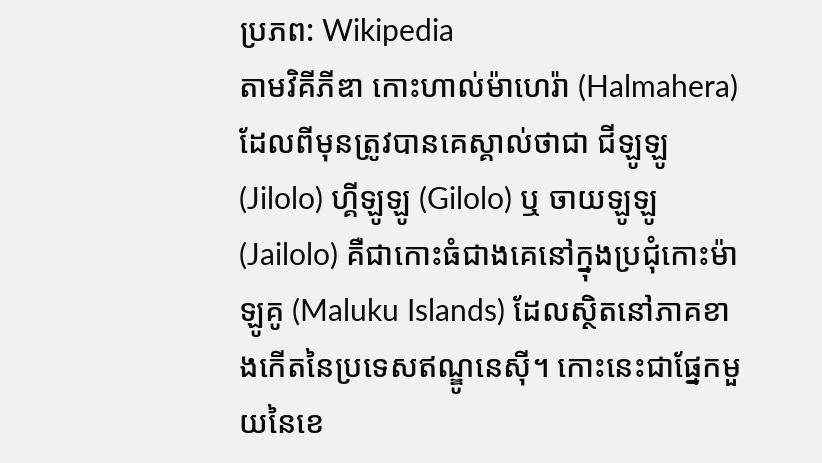ប្រភព: Wikipedia
តាមវិគីភីឌា កោះហាល់ម៉ាហេរ៉ា (Halmahera) ដែលពីមុនត្រូវបានគេស្គាល់ថាជា ជីឡូឡូ (Jilolo) ហ្គីឡូឡូ (Gilolo) ឬ ចាយឡូឡូ (Jailolo) គឺជាកោះធំជាងគេនៅក្នុងប្រជុំកោះម៉ាឡូគូ (Maluku Islands) ដែលស្ថិតនៅភាគខាងកើតនៃប្រទេសឥណ្ឌូនេស៊ី។ កោះនេះជាផ្នែកមួយនៃខេ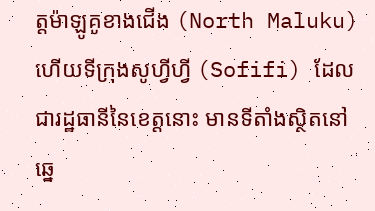ត្តម៉ាឡូគូខាងជើង (North Maluku) ហើយទីក្រុងសូហ្វីហ្វី (Sofifi) ដែលជារដ្ឋធានីនៃខេត្តនោះ មានទីតាំងស្ថិតនៅឆ្នេ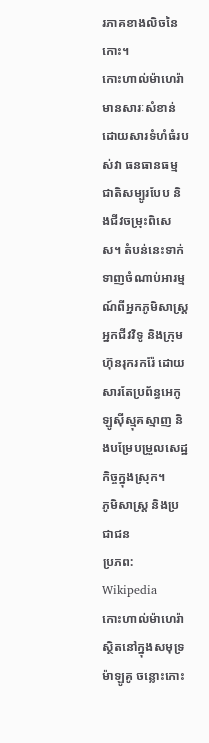រភាគខាងលិចនៃកោះ។
កោះហាល់ម៉ាហេរ៉ាមានសារៈសំខាន់ដោយសារទំហំធំរបស់វា ធនធានធម្មជាតិសម្បូរបែប និងជីវចម្រុះពិសេស។ តំបន់នេះទាក់ទាញចំណាប់អារម្មណ៍ពីអ្នកភូមិសាស្ត្រ អ្នកជីវវិទូ និងក្រុមហ៊ុនរុករករ៉ែ ដោយសារតែប្រព័ន្ធអេកូឡូស៊ីស្មុគស្មាញ និងបម្រែបម្រួលសេដ្ឋកិច្ចក្នុងស្រុក។
ភូមិសាស្ត្រ និងប្រជាជន
ប្រភព: Wikipedia
កោះហាល់ម៉ាហេរ៉ាស្ថិតនៅក្នុងសមុទ្រម៉ាឡូគូ ចន្លោះកោះ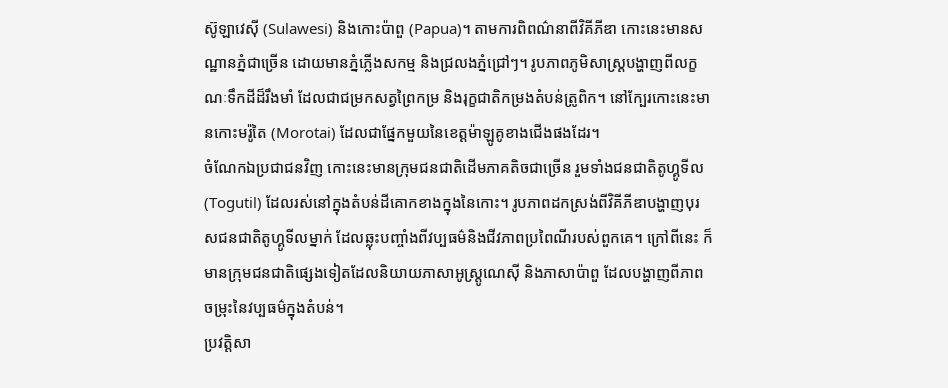ស៊ូឡាវេស៊ី (Sulawesi) និងកោះប៉ាពួ (Papua)។ តាមការពិពណ៌នាពីវិគីភីឌា កោះនេះមានសណ្ឋានភ្នំជាច្រើន ដោយមានភ្នំភ្លើងសកម្ម និងជ្រលងភ្នំជ្រៅៗ។ រូបភាពភូមិសាស្ត្របង្ហាញពីលក្ខណៈទឹកដីដ៏រឹងមាំ ដែលជាជម្រកសត្វព្រៃកម្រ និងរុក្ខជាតិកម្រងតំបន់ត្រូពិក។ នៅក្បែរកោះនេះមានកោះមរ៉ូតៃ (Morotai) ដែលជាផ្នែកមួយនៃខេត្តម៉ាឡូគូខាងជើងផងដែរ។
ចំណែកឯប្រជាជនវិញ កោះនេះមានក្រុមជនជាតិដើមភាគតិចជាច្រើន រួមទាំងជនជាតិតូហ្គូទីល (Togutil) ដែលរស់នៅក្នុងតំបន់ដីគោកខាងក្នុងនៃកោះ។ រូបភាពដកស្រង់ពីវិគីភីឌាបង្ហាញបុរសជនជាតិតូហ្គូទីលម្នាក់ ដែលឆ្លុះបញ្ចាំងពីវប្បធម៌និងជីវភាពប្រពៃណីរបស់ពួកគេ។ ក្រៅពីនេះ ក៏មានក្រុមជនជាតិផ្សេងទៀតដែលនិយាយភាសាអូស្ត្រូណេស៊ី និងភាសាប៉ាពួ ដែលបង្ហាញពីភាពចម្រុះនៃវប្បធម៌ក្នុងតំបន់។
ប្រវត្តិសា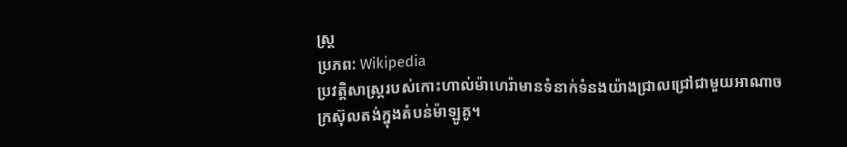ស្ត្រ
ប្រភព: Wikipedia
ប្រវត្តិសាស្ត្ររបស់កោះហាល់ម៉ាហេរ៉ាមានទំនាក់ទំនងយ៉ាងជ្រាលជ្រៅជាមួយអាណាចក្រស៊ុលតង់ក្នុងតំបន់ម៉ាឡូគូ។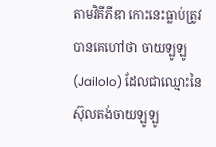តាមវិគីភីឌា កោះនេះធ្លាប់ត្រូវបានគេហៅថា ចាយឡូឡូ (Jailolo) ដែលជាឈ្មោះនៃស៊ុលតង់ចាយឡូឡូ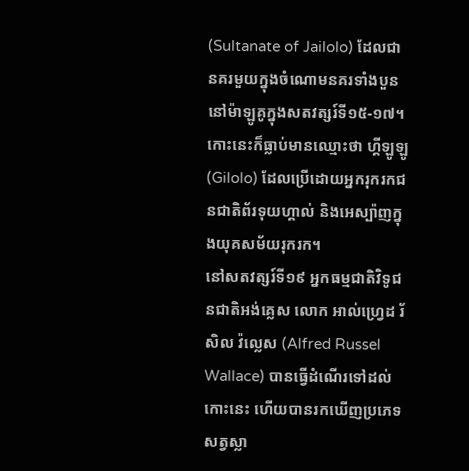(Sultanate of Jailolo) ដែលជានគរមួយក្នុងចំណោមនគរទាំងបួននៅម៉ាឡូគូក្នុងសតវត្សរ៍ទី១៥-១៧។ កោះនេះក៏ធ្លាប់មានឈ្មោះថា ហ្គីឡូឡូ (Gilolo) ដែលប្រើដោយអ្នករុករកជនជាតិព័រទុយហ្គាល់ និងអេស្ប៉ាញក្នុងយុគសម័យរុករក។
នៅសតវត្សរ៍ទី១៩ អ្នកធម្មជាតិវិទូជនជាតិអង់គ្លេស លោក អាល់ហ្វ្រេដ រ័សិល វ៉ល្លេស (Alfred Russel Wallace) បានធ្វើដំណើរទៅដល់កោះនេះ ហើយបានរកឃើញប្រភេទសត្វស្លា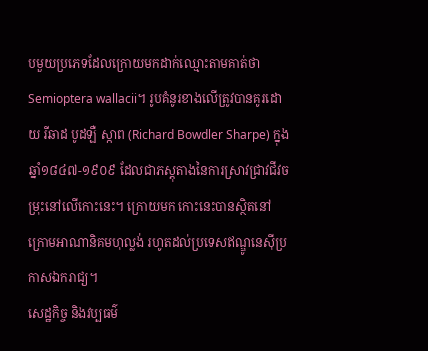បមួយប្រភេទដែលក្រោយមកដាក់ឈ្មោះតាមគាត់ថា Semioptera wallacii។ រូបគំនូរខាងលើត្រូវបានគូរដោយ រីឆាដ បូដឡឺ ស្កាព (Richard Bowdler Sharpe) ក្នុងឆ្នាំ១៨៤៧-១៩០៩ ដែលជាភស្តុតាងនៃការស្រាវជ្រាវជីវចម្រុះនៅលើកោះនេះ។ ក្រោយមក កោះនេះបានស្ថិតនៅក្រោមអាណានិគមហុល្លង់ រហូតដល់ប្រទេសឥណ្ឌូនេស៊ីប្រកាសឯករាជ្យ។
សេដ្ឋកិច្ច និងវប្បធម៌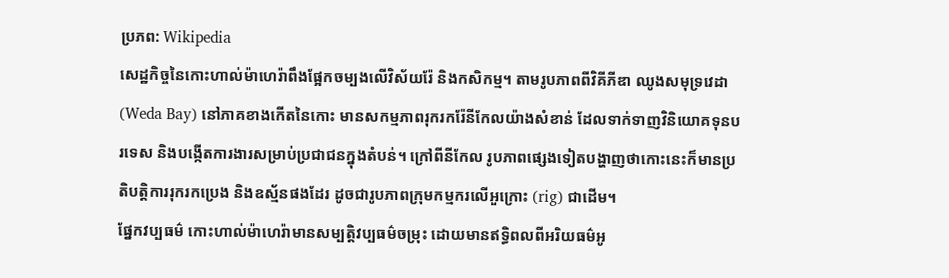ប្រភព: Wikipedia
សេដ្ឋកិច្ចនៃកោះហាល់ម៉ាហេរ៉ាពឹងផ្អែកចម្បងលើវិស័យរ៉ែ និងកសិកម្ម។ តាមរូបភាពពីវិគីភីឌា ឈូងសមុទ្រវេដា (Weda Bay) នៅភាគខាងកើតនៃកោះ មានសកម្មភាពរុករករ៉ែនីកែលយ៉ាងសំខាន់ ដែលទាក់ទាញវិនិយោគទុនបរទេស និងបង្កើតការងារសម្រាប់ប្រជាជនក្នុងតំបន់។ ក្រៅពីនីកែល រូបភាពផ្សេងទៀតបង្ហាញថាកោះនេះក៏មានប្រតិបត្តិការរុករកប្រេង និងឧស្ម័នផងដែរ ដូចជារូបភាពក្រុមកម្មករលើអួក្រោះ (rig) ជាដើម។
ផ្នែកវប្បធម៌ កោះហាល់ម៉ាហេរ៉ាមានសម្បត្តិវប្បធម៌ចម្រុះ ដោយមានឥទ្ធិពលពីអរិយធម៌អូ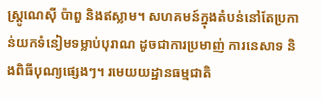ស្ត្រូណេស៊ី ប៉ាពួ និងឥស្លាម។ សហគមន៍ក្នុងតំបន់នៅតែប្រកាន់យកទំនៀមទម្លាប់បុរាណ ដូចជាការប្រមាញ់ ការនេសាទ និងពិធីបុណ្យផ្សេងៗ។ រមេយយដ្ឋានធម្មជាតិ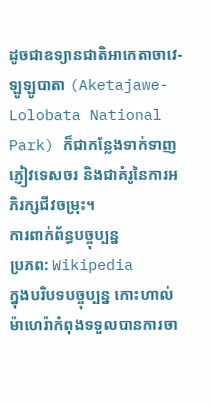ដូចជាឧទ្យានជាតិអាកេតាចាវេ-ឡូឡូបាតា (Aketajawe-Lolobata National Park) ក៏ជាកន្លែងទាក់ទាញភ្ញៀវទេសចរ និងជាគំរូនៃការអភិរក្សជីវចម្រុះ។
ការពាក់ព័ន្ធបច្ចុប្បន្ន
ប្រភព: Wikipedia
ក្នុងបរិបទបច្ចុប្បន្ន កោះហាល់ម៉ាហេរ៉ាកំពុងទទួលបានការចា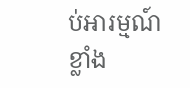ប់អារម្មណ៍ខ្លាំង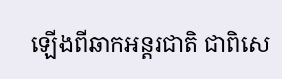ឡើងពីឆាកអន្តរជាតិ ជាពិសេ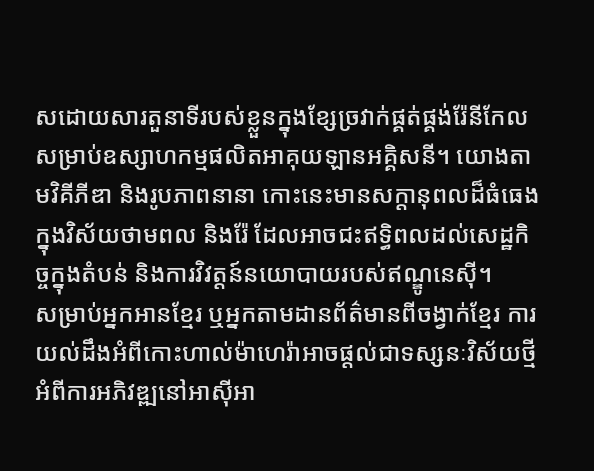សដោយសារតួនាទីរបស់ខ្លួនក្នុងខ្សែច្រវាក់ផ្គត់ផ្គង់រ៉ែនីកែលសម្រាប់ឧស្សាហកម្មផលិតអាគុយឡានអគ្គិសនី។ យោងតាមវិគីភីឌា និងរូបភាពនានា កោះនេះមានសក្តានុពលដ៏ធំធេងក្នុងវិស័យថាមពល និងរ៉ែ ដែលអាចជះឥទ្ធិពលដល់សេដ្ឋកិច្ចក្នុងតំបន់ និងការវិវត្តន៍នយោបាយរបស់ឥណ្ឌូនេស៊ី។
សម្រាប់អ្នកអានខ្មែរ ឬអ្នកតាមដានព័ត៌មានពីចង្វាក់ខ្មែរ ការយល់ដឹងអំពីកោះហាល់ម៉ាហេរ៉ាអាចផ្តល់ជាទស្សនៈវិស័យថ្មីអំពីការអភិវឌ្ឍនៅអាស៊ីអា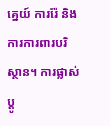គ្នេយ៍ ការរ៉ែ និងការការពារបរិស្ថាន។ ការផ្លាស់ប្តូ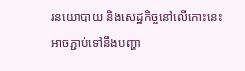រនយោបាយ និងសេដ្ឋកិច្ចនៅលើកោះនេះ អាចភ្ជាប់ទៅនឹងបញ្ហា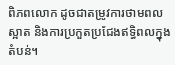ពិភពលោក ដូចជាតម្រូវការថាមពលស្អាត និងការប្រកួតប្រជែងឥទ្ធិពលក្នុងតំបន់។